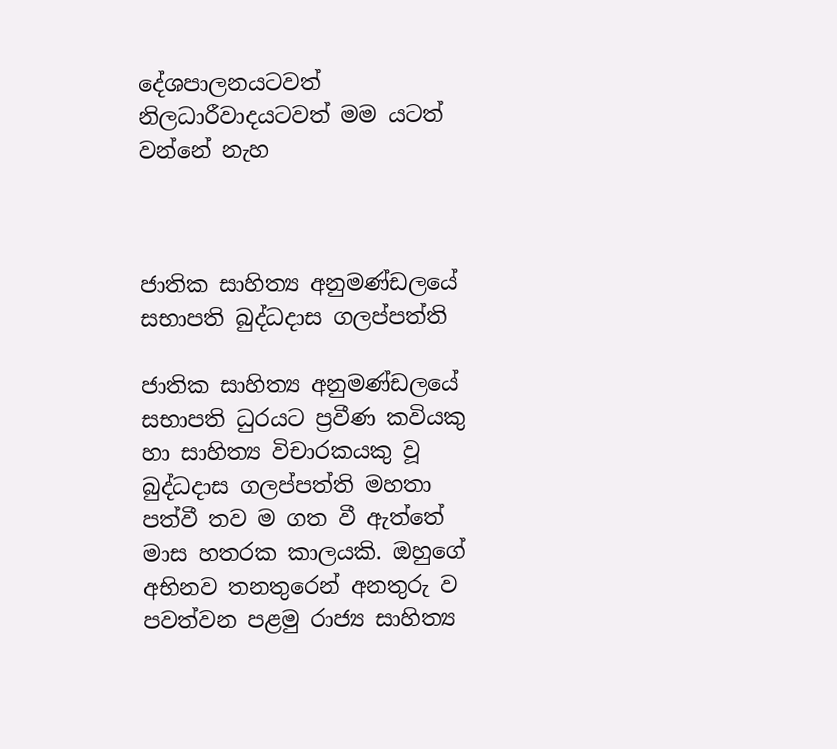දේශපාලනයටවත් නිලධාරීවාදයටවත් මම යටත් වන්නේ නැහ



ජාතික සාහිත්‍ය අනුමණ්ඩලයේ සභාපති බුද්ධදාස ගලප්පත්ති

ජාතික සාහිත්‍ය අනුමණ්ඩලයේ සභාපති ධුරයට ප්‍රවීණ කවියකු හා සාහිත්‍ය විචාරකයකු වූ බුද්ධදාස ගලප්පත්ති මහතා පත්වී තව ම ගත වී ඇත්තේ මාස හතරක කාලයකි. ඔහුගේ අභිනව තනතුරෙන් අනතුරු ව පවත්වන පළමු රාජ්‍ය සාහිත්‍ය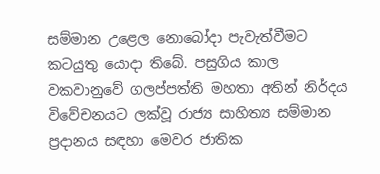සම්මාන උළෙල නොබෝදා පැවැත්වීමට කටයුතු යොදා තිබේ. පසුගිය කාල වකවානුවේ ගලප්පත්ති මහතා අතින් නිර්දය විවේචනයට ලක්වූ රාජ්‍ය සාහිත්‍ය සම්මාන ප්‍රදානය සඳහා මෙවර ජාතික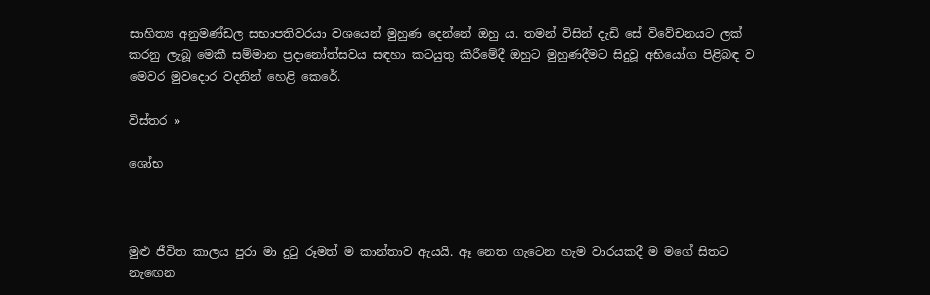සාහිත්‍ය අනුමණ්ඩල සභාපතිවරයා වශයෙන් මුහුණ දෙන්නේ ඔහු ය. තමන් විසින් දැඩි සේ විවේචනයට ලක් කරනු ලැබූ මෙකී සම්මාන ප්‍රදානෝත්සවය සඳහා කටයුතු කිරීමේදී ඔහුට මුහුණදීමට සිදුවූ අභියෝග පිළිබඳ ව මෙවර මුවදොර වදනින් හෙළි කෙරේ.

විස්තර »

ශෝභ



මුළු ජීවිත කාලය පුරා මා දුටු රූමත් ම කාන්තාව ඇයයි. ඈ නෙත ගැටෙන හැම වාරයකදී ම මගේ සිතට නැඟෙන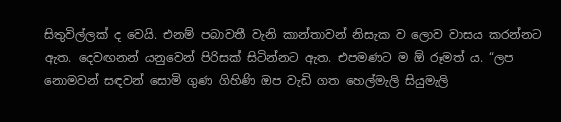සිතුවිල්ලක් ද වෙයි. එනම් පබාවතී වැනි කාන්තාවන් නිසැක ව ලොව වාසය කරන්නට ඇත. දෙවඟනන් යනුවෙන් පිරිසක් සිටින්නට ඇත. එපමණට ම ඕ රූමත් ය. “ලප නොමවන් සඳවන් සොමි ගුණ ගිහිණි ඔප වැඩි ගත හෙල්මැලි සියුමැලි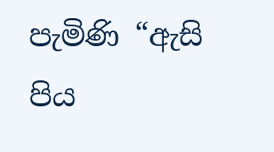පැමිණි “ඇසි පිය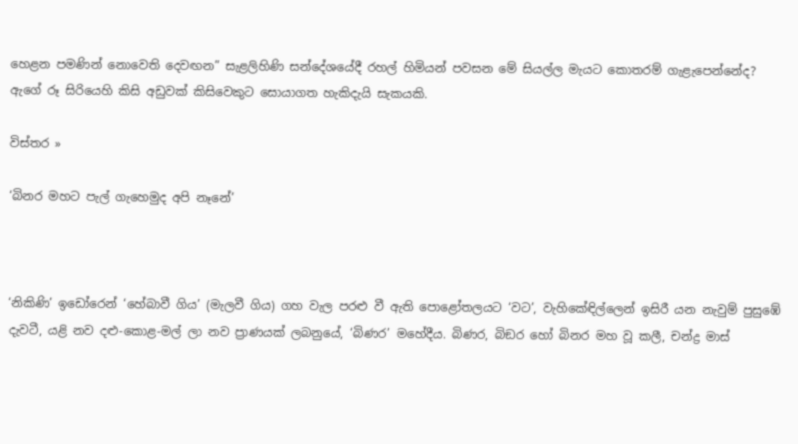හෙළන පමණින් නොවෙති දෙවඟන” සැළලිහිණි සන්දේශයේදී රහල් හිමියන් පවසන මේ සියල්ල මැයට කොතරම් ගැළැපෙන්නේද? ඇගේ රූ සිරියෙහි කිසි අඩුවක් කිසිවෙකුට සොයාගත හැකිදැයි සැකයකි.

විස්තර »

‘බිනර මහට පැල් ගැහෙමුද අපි නෑනේ’



‘නිකිණි’ ඉඩෝරෙන් ‘හේබාවී ගිය’ (මැලවී ගිය) ගහ වැල පරළු වී ඇති පොළෝතලයට ‘වට’, වැහිකේඳිල්ලෙන් ඉසිරී යන නැවුම් පුසුඹේ දැවටී, යළි නව දළු-කොළ-මල් ලා නව ප්‍රාණයක් ලබනුයේ, ‘බිණර’ මහේදීය. බිණර, බිඞර හෝ බිනර මහ වූ කලී, චන්ද්‍ර මාස්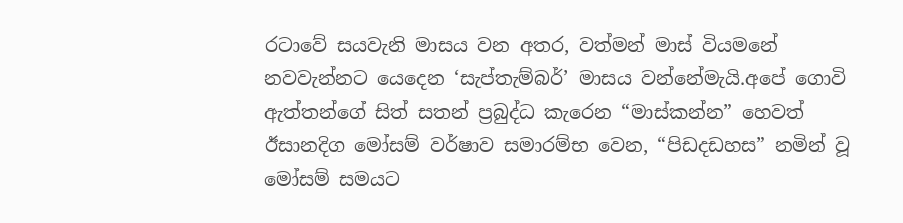රටාවේ සයවැනි මාසය වන අතර, වත්මන් මාස් වියමනේ නවවැන්නට යෙදෙන ‘සැප්තැම්බර්’ මාසය වන්නේමැයි.අපේ ගොවි ඇත්තන්ගේ සිත් සතන් ප්‍රබුද්ධ කැරෙන “මාස්කන්න” හෙවත් ඊසානදිග මෝසම් වර්ෂාව සමාරම්භ වෙන, “පිඩදඩහස” නමින් වූ මෝසම් සමයට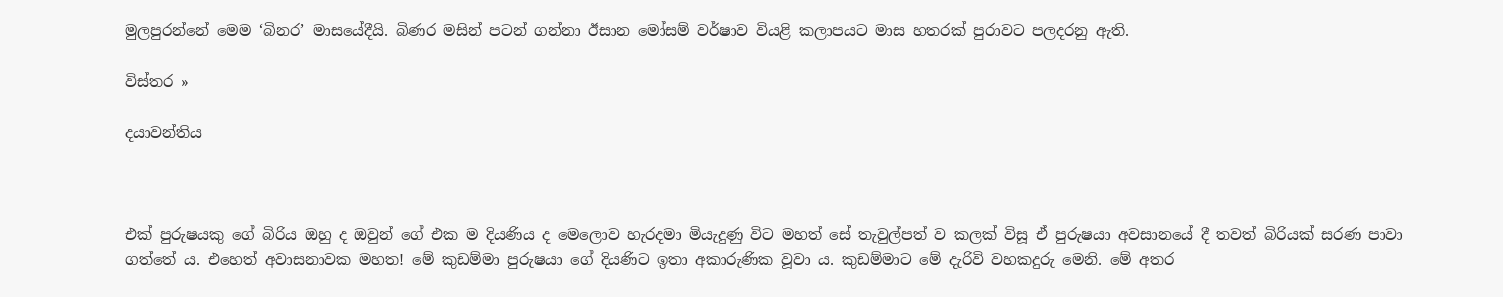මුලපුරන්නේ මෙම ‘බිනර’ මාසයේදීයි. බිණර මසින් පටන් ගන්නා ඊසාන මෝසම් වර්ෂාව වියළි කලාපයට මාස හතරක් පුරාවට පලදරනු ඇති.

විස්තර »

දයාවන්තිය



එක් පුරුෂයකු ගේ බිරිය ඔහු ද ඔවුන් ගේ එක ම දියණිය ද මෙලොව හැරදමා මියැදුණු විට මහත් සේ තැවුල්පත් ව කලක් විසූ ඒ පුරුෂයා අවසානයේ දී තවත් බිරියක් සරණ පාවා ගත්තේ ය. එහෙත් අවාසනාවක මහත! මේ කුඩම්මා පුරුෂයා ගේ දියණිට ඉතා අකාරුණික වූවා ය. කුඩම්මාට මේ දැරිවි වහකදුරු මෙනි. මේ අතර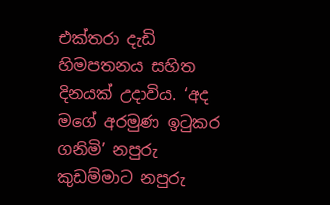එක්තරා දැඩි හිමපතනය සහිත දිනයක් උදාවිය. ‘අද මගේ අරමුණ ඉටුකර ගනිමි’ නපුරු කුඩම්මාට නපුරු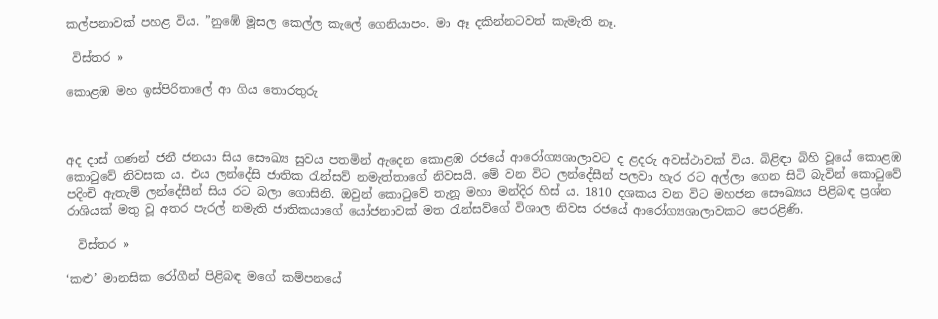කල්පනාවක් පහළ විය. ”නුඹේ මූසල කෙල්ල කැලේ ගෙනියාපං. මා ඈ දකින්නටවත් කැමැති නෑ.

 විස්තර »

කොළඹ මහ ඉස්පිරිතාලේ ආ ගිය තොරතුරු



අද දාස් ගණන් ජනී ජනයා සිය සෞඛ්‍ය සුවය පතමින් ඇදෙන කොළඹ රජයේ ආරෝග්‍යශාලාවට ද ළදරු අවස්ථාවක් විය. බිළිඳා බිහි වූයේ කොළඹ කොටුවේ නිවසක ය. එය ලන්දේසි ජාතික රැන්සව් නමැත්තාගේ නිවසයි. මේ වන විට ලන්දේසීන් පලවා හැර රට අල්ලා ගෙන සිටි බැවින් කොටුවේ පදිංචි ඇතැම් ලන්දේසීන් සිය රට බලා ගොසිනි. ඔවුන් කොටුවේ තැනූ මහා මන්දිර හිස් ය. 1810 දශකය වන විට මහජන සෞඛ්‍යය පිළිබඳ ප්‍රශ්න රාශියක් මතු වූ අතර පැරල් නමැති ජාතිකයාගේ යෝජනාවක් මත රැන්සව්ගේ විශාල නිවස රජයේ ආරෝග්‍යශාලාවකට පෙරළිණි.

  විස්තර »

‘කළු’ මානසික රෝගීන් පිළිබඳ මගේ කම්පනයේ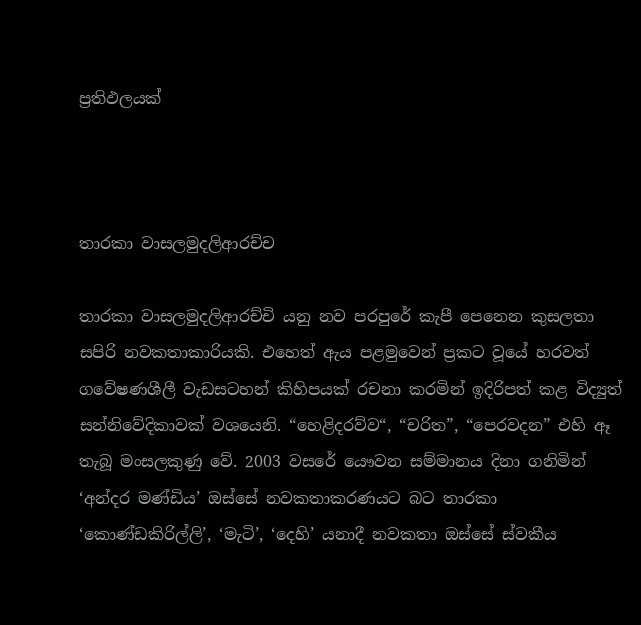ප්‍රතිඵලයක්



තාරකා වාසලමුදලිආරච්ච

තාරකා වාසලමුදලිආරච්චි යනු නව පරපුරේ කැපී පෙනෙන කුසලතා සපිරි නවකතාකාරියකි. එහෙත් ඇය පළමුවෙන් ප්‍රකට වූයේ හරවත් ගවේෂණශීලී වැඩසටහන් කිහිපයක් රචනා කරමින් ඉදිරිපත් කළ විද්‍යුත් සන්නිවේදිකාවක් වශයෙනි. “හෙළිදරව්ව“, “චරිත”, “පෙරවදන” එහි ඈ තැබූ මංසලකුණු වේ. 2003 වසරේ යෞවන සම්මානය දිනා ගනිමින් ‘අන්දර මණ්ඩිය’ ඔස්සේ නවකතාකරණයට බට තාරකා ‘කොණ්ඩකිරිල්ලි’, ‘මැටි’, ‘දෙහි’ යනාදී නවකතා ඔස්සේ ස්වකීය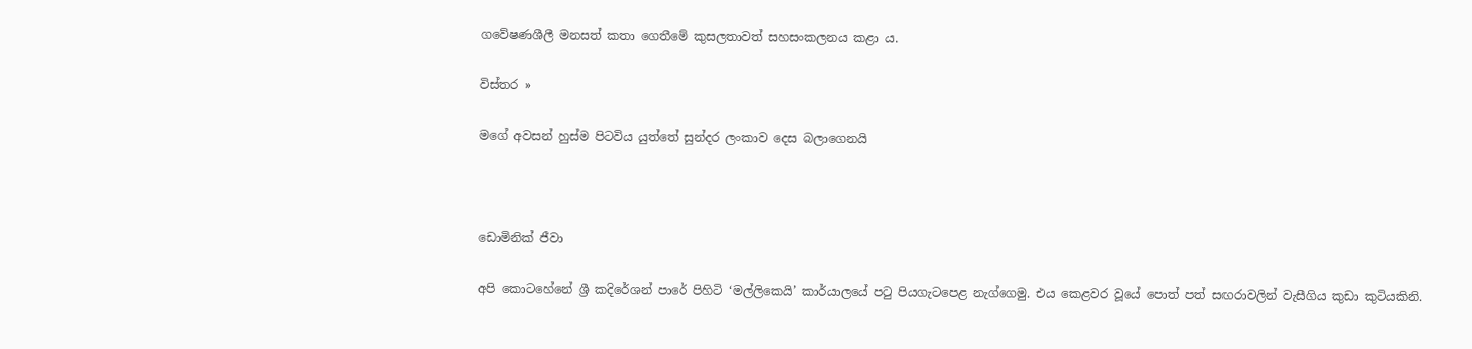ගවේෂණශීලී මනසත් කතා ගෙතීමේ කුසලතාවත් සහසංකලනය කළා ය.

විස්තර »

මගේ අවසන් හුස්ම පිටවිය යුත්තේ සුන්දර ලංකාව දෙස බලාගෙනයි



ඩොමිනික් ජීවා

අපි කොටහේනේ ශ්‍රී කදිරේශන් පාරේ පිහිටි ‘මල්ලිකෙයි’ කාර්යාලයේ පටු පියගැටපෙළ නැග්ගෙමු. එය කෙළවර වූයේ පොත් පත් සඟරාවලින් වැසීගිය කුඩා කුටියකිනි.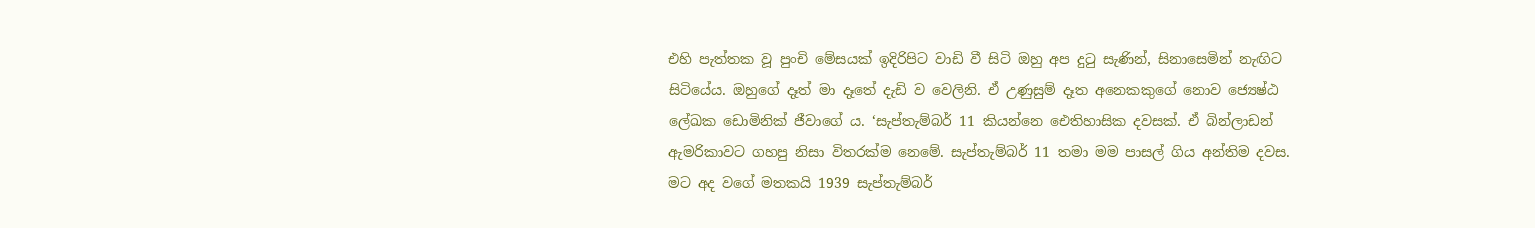එහි පැත්තක වූ පුංචි මේසයක් ඉදිරිපිට වාඩි වී සිටි ඔහු අප දුටු සැණින්, සිනාසෙමින් නැඟිට සිටියේය. ඔහුගේ දෑත් මා දෑතේ දැඩි ව වෙලිනි. ඒ උණුසුම් දෑත අනෙකකුගේ නොව ජ්‍යෙෂ්ඨ ලේඛක ඩොමිනික් ජීවාගේ ය. ‘සැප්තැම්බර් 11 කියන්නෙ ඓතිහාසික දවසක්. ඒ බින්ලාඩන් ඇමරිකාවට ගහපු නිසා විතරක්ම නෙමේ. සැප්තැම්බර් 11 තමා මම පාසල් ගිය අන්තිම දවස. මට අද වගේ මතකයි 1939 සැප්තැම්බර්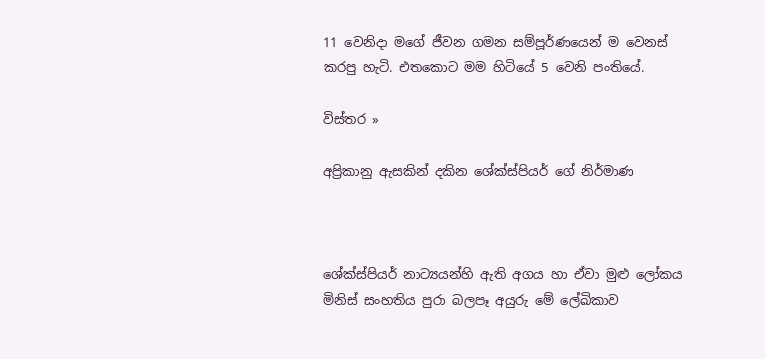11 වෙනිදා මගේ ජීවන ගමන සම්පූර්ණයෙන් ම වෙනස් කරපු හැටි. එතකොට මම හිටියේ 5 වෙනි පංතියේ.

විස්තර »

අප්‍රිකානු ඇසකින් දකින ශේක්ස්පියර් ගේ නිර්මාණ



ශේක්ස්පියර් නාට්‍යයන්හි ඇති අගය හා ඒවා මුළු ලෝකය මිනිස් සංහතිය පුරා බලපෑ අයුරු මේ ලේඛිකාව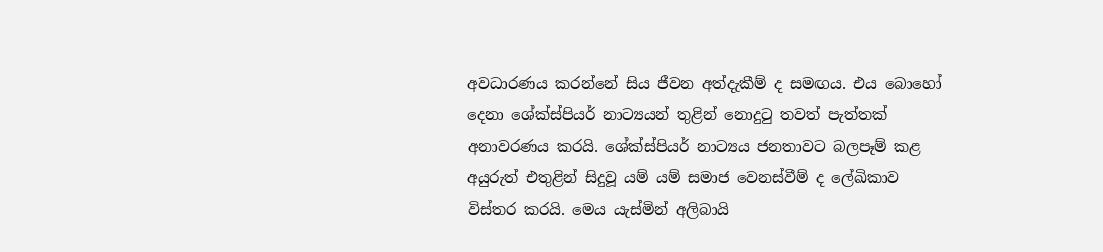අවධාරණය කරන්නේ සිය ජීවන අත්දැකීම් ද සමඟය. එය බොහෝ දෙනා ශේක්ස්පියර් නාට්‍යයන් තුළින් නොදුටු තවත් පැත්තක් අනාවරණය කරයි. ශේක්ස්පියර් නාට්‍යය ජනතාවට බලපෑම් කළ අයුරුත් එතුළින් සිදුවූ යම් යම් සමාජ වෙනස්වීම් ද ලේඛිකාව විස්තර කරයි. මෙය යැස්මින් අලිබායි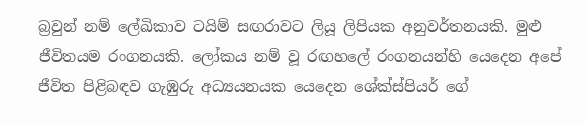බ්‍රවුන් නම් ලේඛිකාව ටයිම් සඟරාවට ලියූ ලිපියක අනුවර්තනයකි. මුළු ජීවිතයම රංගනයකි. ලෝකය නම් වූ රඟහලේ රංගනයන්හි යෙදෙන අපේ ජීවිත පිළිබඳව ගැඹුරු අධ්‍යයනයක යෙදෙන ශේක්ස්පියර් ගේ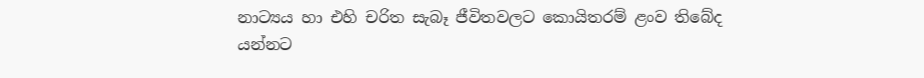නාට්‍යය හා එහි චරිත සැබෑ ජීවිතවලට කොයිතරම් ළංව තිබේද යන්නට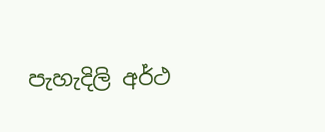පැහැදිලි අර්ථ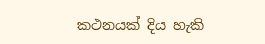කථනයක් දිය හැකි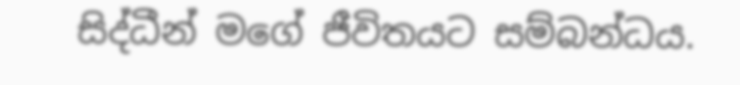සිද්ධීන් මගේ ජීවිතයට සම්බන්ධය.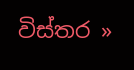විස්තර »